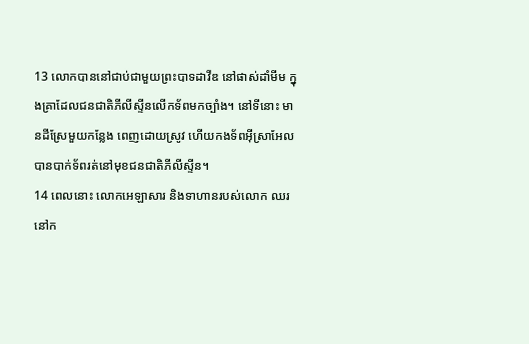13 លោកបាននៅជាប់ជាមួយព្រះបាទដាវីឌ នៅផាស់ដាំមីម ក្នុងគ្រាដែលជនជាតិភីលីស្ទីនលើកទ័ពមកច្បាំង។ នៅទីនោះ មានដីស្រែមួយកន្លែង ពេញដោយស្រូវ ហើយកងទ័ពអ៊ីស្រាអែលបានបាក់ទ័ពរត់នៅមុខជនជាតិភីលីស្ទីន។
14 ពេលនោះ លោកអេឡាសារ និងទាហានរបស់លោក ឈរនៅក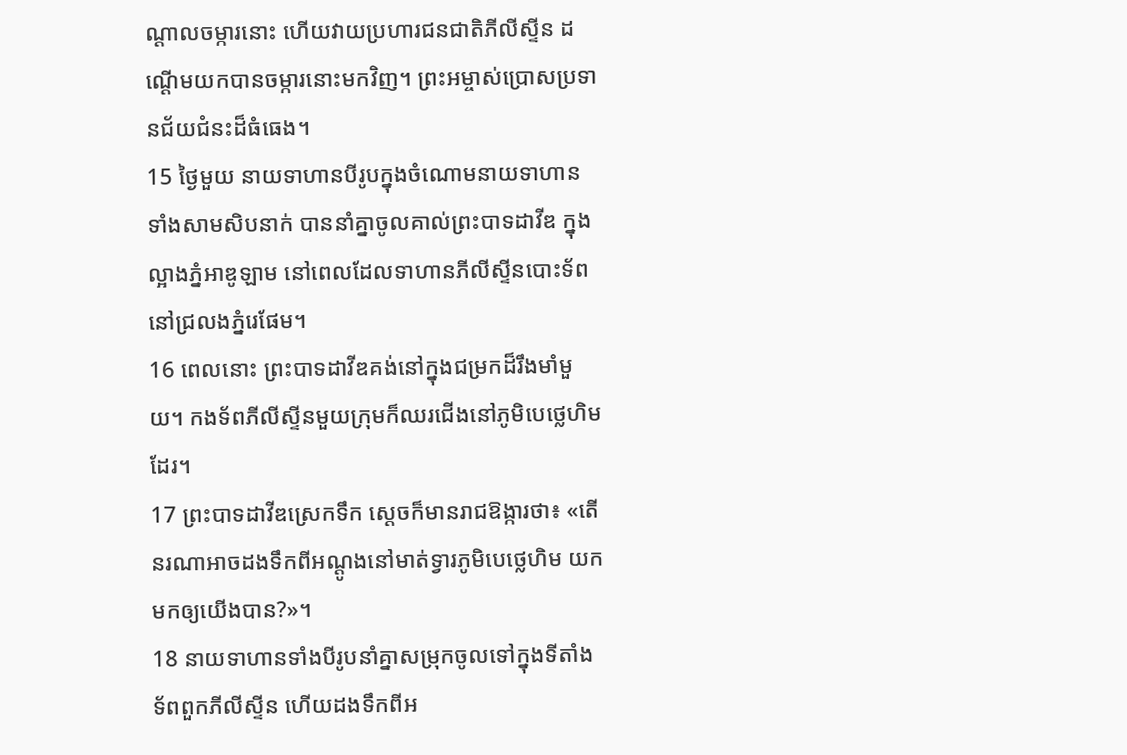ណ្ដាលចម្ការនោះ ហើយវាយប្រហារជនជាតិភីលីស្ទីន ដណ្ដើមយកបានចម្ការនោះមកវិញ។ ព្រះអម្ចាស់ប្រោសប្រទានជ័យជំនះដ៏ធំធេង។
15 ថ្ងៃមួយ នាយទាហានបីរូបក្នុងចំណោមនាយទាហានទាំងសាមសិបនាក់ បាននាំគ្នាចូលគាល់ព្រះបាទដាវីឌ ក្នុងល្អាងភ្នំអាឌូឡាម នៅពេលដែលទាហានភីលីស្ទីនបោះទ័ពនៅជ្រលងភ្នំរេផែម។
16 ពេលនោះ ព្រះបាទដាវីឌគង់នៅក្នុងជម្រកដ៏រឹងមាំមួយ។ កងទ័ពភីលីស្ទីនមួយក្រុមក៏ឈរជើងនៅភូមិបេថ្លេហិមដែរ។
17 ព្រះបាទដាវីឌស្រេកទឹក ស្ដេចក៏មានរាជឱង្ការថា៖ «តើនរណាអាចដងទឹកពីអណ្ដូងនៅមាត់ទ្វារភូមិបេថ្លេហិម យកមកឲ្យយើងបាន?»។
18 នាយទាហានទាំងបីរូបនាំគ្នាសម្រុកចូលទៅក្នុងទីតាំងទ័ពពួកភីលីស្ទីន ហើយដងទឹកពីអ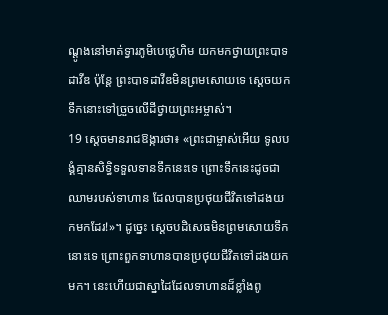ណ្ដូងនៅមាត់ទ្វារភូមិបេថ្លេហិម យកមកថ្វាយព្រះបាទដាវីឌ ប៉ុន្តែ ព្រះបាទដាវីឌមិនព្រមសោយទេ ស្ដេចយកទឹកនោះទៅច្រួចលើដីថ្វាយព្រះអម្ចាស់។
19 ស្ដេចមានរាជឱង្ការថា៖ «ព្រះជាម្ចាស់អើយ ទូលបង្គំគ្មានសិទ្ធិទទួលទានទឹកនេះទេ ព្រោះទឹកនេះដូចជាឈាមរបស់ទាហាន ដែលបានប្រថុយជីវិតទៅដងយកមកដែរ!»។ ដូច្នេះ ស្ដេចបដិសេធមិនព្រមសោយទឹកនោះទេ ព្រោះពួកទាហានបានប្រថុយជីវិតទៅដងយកមក។ នេះហើយជាស្នាដៃដែលទាហានដ៏ខ្លាំងពូ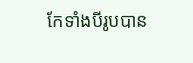កែទាំងបីរូបបាន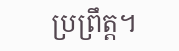ប្រព្រឹត្ត។